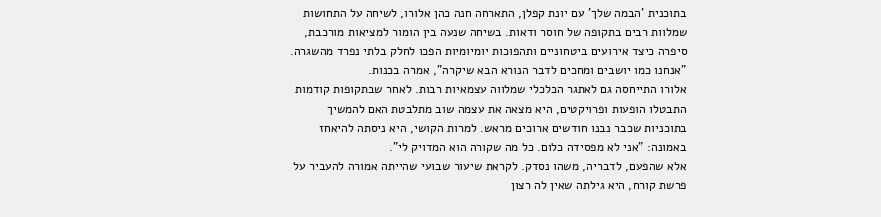בתוכנית 'הבמה שלך' עם יונת קפלן, התארחה חנה כהן אלורו, לשיחה על התחושות שמלוות רבים בתקופה של חוסר ודאות. בשיחה שנעה בין הומור למציאות מורכבת, סיפרה כיצד אירועים ביטחוניים ותהפוכות יומיומיות הפכו לחלק בלתי נפרד מהשגרה. "אנחנו כמו יושבים ומחכים לדבר הנורא הבא שיקרה", אמרה בכנות.
אלורו התייחסה גם לאתגר הכלכלי שמלווה עצמאיות רבות. לאחר שבתקופות קודמות התבטלו הופעות ופרויקטים, היא מצאה את עצמה שוב מתלבטת האם להמשיך בתוכניות שכבר נבנו חודשים ארוכים מראש. למרות הקושי, היא ניסתה להיאחז באמונה: "אני לא מפסידה כלום. כל מה שקורה הוא המדויק לי".
אלא שהפעם, לדבריה, משהו נסדק. לקראת שיעור שבועי שהייתה אמורה להעביר על פרשת קורח, היא גילתה שאין לה רצון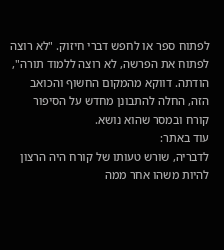לפתוח ספר או לחפש דברי חיזוק. "לא רוצה לפתוח את הפרשה, לא רוצה ללמוד תורה", הודתה. דווקא מהמקום החשוף והכואב הזה, החלה להתבונן מחדש על הסיפור קורח ובמסר שהוא נושא.
עוד באתר:
לדבריה, שורש טעותו של קורח היה הרצון להיות משהו אחר ממה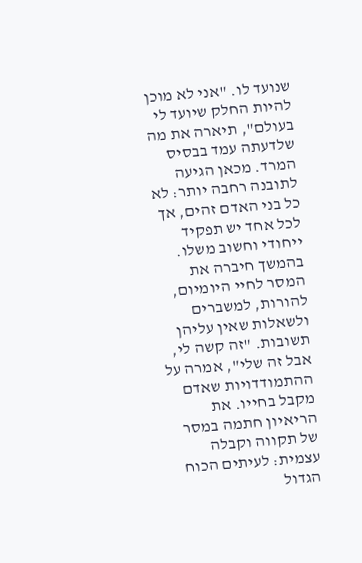שנועד לו. "אני לא מוכן להיות החלק שיועד לי בעולם", תיארה את מה שלדעתה עמד בבסיס המרד. מכאן הגיעה לתובנה רחבה יותר: לא כל בני האדם זהים, אך לכל אחד יש תפקיד ייחודי וחשוב משלו.
בהמשך חיברה את המסר לחיי היומיום, להורות, למשברים ולשאלות שאין עליהן תשובות. "זה קשה לי, אבל זה שלי", אמרה על ההתמודדויות שאדם מקבל בחייו. את הריאיון חתמה במסר של תקווה וקבלה עצמית: לעיתים הכוח הגדול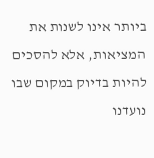ביותר אינו לשנות את המציאות, אלא להסכים להיות בדיוק במקום שבו נועדנו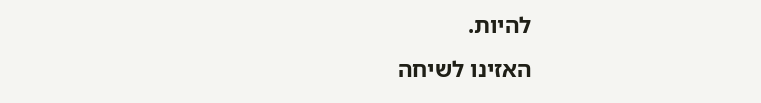להיות.
האזינו לשיחה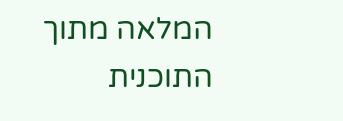המלאה מתוך התוכנית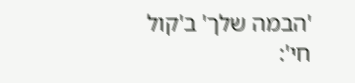'הבמה שלך' ב'קול חי':